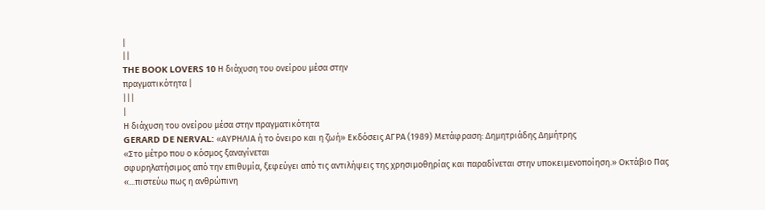|
||
THE BOOK LOVERS 10 Η διάχυση του ονείρου μέσα στην
πραγματικότητα |
|||
|
Η διάχυση του ονείρου μέσα στην πραγματικότητα
GERARD DE NERVAL: «ΑΥΡΗΛΙΑ ή το όνειρο και η ζωή» Εκδόσεις ΑΓΡΑ (1989) Μετάφραση: Δημητριάδης Δημήτρης
«Στο μέτρο που ο κόσμος ξαναγίνεται
σφυρηλατήσιμος από την επιθυμία, ξεφεύγει από τις αντιλήψεις της χρησιμοθηρίας και παραδίνεται στην υποκειμενοποίηση.» Οκτάβιο Πας
«...πιστεύω πως η ανθρώπινη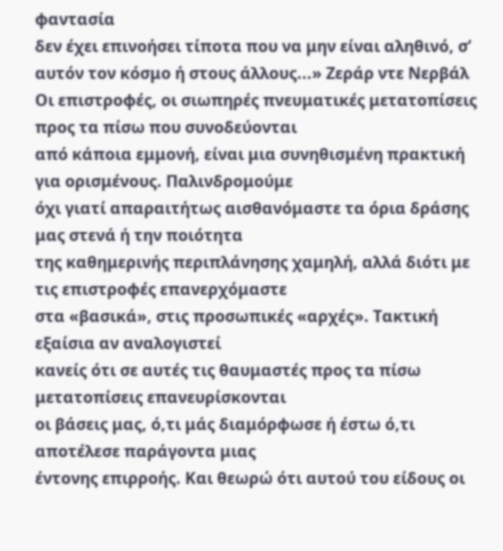φαντασία
δεν έχει επινοήσει τίποτα που να μην είναι αληθινό, σ’ αυτόν τον κόσμο ή στους άλλους...» Ζεράρ ντε Νερβάλ
Οι επιστροφές, οι σιωπηρές πνευματικές μετατοπίσεις προς τα πίσω που συνοδεύονται
από κάποια εμμονή, είναι μια συνηθισμένη πρακτική για ορισμένους. Παλινδρομούμε
όχι γιατί απαραιτήτως αισθανόμαστε τα όρια δράσης μας στενά ή την ποιότητα
της καθημερινής περιπλάνησης χαμηλή, αλλά διότι με τις επιστροφές επανερχόμαστε
στα «βασικά», στις προσωπικές «αρχές». Τακτική εξαίσια αν αναλογιστεί
κανείς ότι σε αυτές τις θαυμαστές προς τα πίσω μετατοπίσεις επανευρίσκονται
οι βάσεις μας, ό,τι μάς διαμόρφωσε ή έστω ό,τι αποτέλεσε παράγοντα μιας
έντονης επιρροής. Και θεωρώ ότι αυτού του είδους οι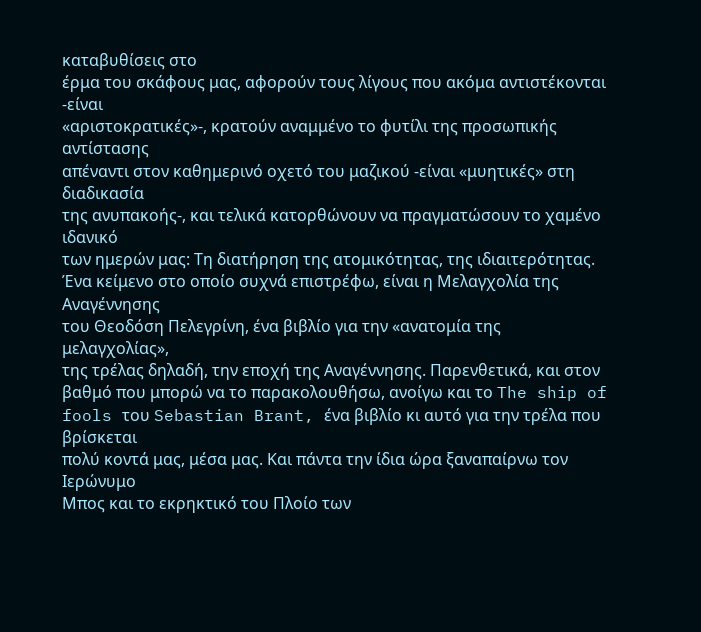καταβυθίσεις στο
έρμα του σκάφους μας, αφορούν τους λίγους που ακόμα αντιστέκονται -είναι
«αριστοκρατικές»-, κρατούν αναμμένο το φυτίλι της προσωπικής αντίστασης
απέναντι στον καθημερινό οχετό του μαζικού -είναι «μυητικές» στη διαδικασία
της ανυπακοής-, και τελικά κατορθώνουν να πραγματώσουν το χαμένο ιδανικό
των ημερών μας: Τη διατήρηση της ατομικότητας, της ιδιαιτερότητας.
Ένα κείμενο στο οποίο συχνά επιστρέφω, είναι η Μελαγχολία της Αναγέννησης
του Θεοδόση Πελεγρίνη, ένα βιβλίο για την «ανατομία της μελαγχολίας»,
της τρέλας δηλαδή, την εποχή της Αναγέννησης. Παρενθετικά, και στον
βαθμό που μπορώ να το παρακολουθήσω, ανοίγω και το The ship of fools του Sebastian Brant, ένα βιβλίο κι αυτό για την τρέλα που βρίσκεται
πολύ κοντά μας, μέσα μας. Και πάντα την ίδια ώρα ξαναπαίρνω τον Ιερώνυμο
Μπος και το εκρηκτικό του Πλοίο των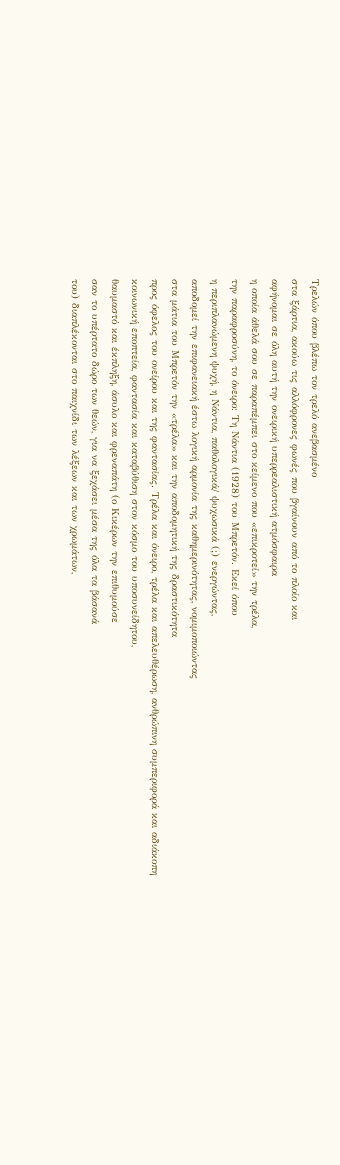Τρελών όπου βλέπω τον τρελό ανεβασμένο
στα ξάρτια, ακούω τις αλλόφρονες φωνές που βγαίνουν από το πλοίο και
αφήνομαι σε όλη αυτή την ονειρική υπερρεαλιστική ατμόσφαιρα
η οποία άθελά σου σε παραπέμπει στο κείμενο που «επικροτεί» την τρέλα,
την παραφροσύνη, το όνειρο: Τη Νάντια (1928) του Μπρετόν. Εκεί όπου
η περιπλανώμενη ψυχή, η Νάντια, παθολογικά/ ψυχωσικά (;) ενεργώντας,
αποδομεί την επιφανειακή έστω λογική αρμονία της καθημερινότητας, νομιμοποιώντας
στα μάτια του Μπρετόν την «τρέλα» και την αποδομητική της δραστικότητα
προς όφελος του ονείρου και της φαντασίας. Τρέλα και όνειρο, τρέλα και απελευθέρωση, ανθρώπινη συμπεριφορά και αδιάκοπη
κοινωνική εποπτεία, φαντασία και καταβύθιση στον κόσμο του υποσυνείδητου,
θαυμαστό και έκπληξη, άσυλο και φρεναπάτη (ο Κικέρων την επιθυμούσε
σαν το υπέρτατο δώρο των θεών, για να ξεχάσει μέσα της όλα τα βάσανά
του) διαπλέκονται στο παιχνίδι των λέξεων και των χρωμάτων,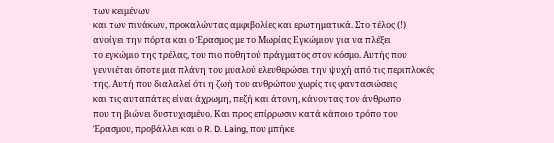των κειμένων
και των πινάκων, προκαλώντας αμφιβολίες και ερωτηματικά. Στο τέλος (!)
ανοίγει την πόρτα και ο Έρασμος με το Μωρίας Εγκώμιον για να πλέξει
το εγκώμιο της τρέλας, του πιο ποθητού πράγματος στον κόσμο. Αυτής που
γεννιέται όποτε μια πλάνη του μυαλού ελευθερώσει την ψυχή από τις περιπλοκές
της. Αυτή που διαλαλεί ότι η ζωή του ανθρώπου χωρίς τις φαντασιώσεις
και τις αυταπάτες είναι άχρωμη, πεζή και άτονη, κάνοντας τον άνθρωπο
που τη βιώνει δυστυχισμένο. Και προς επίρρωσιν κατά κάποιο τρόπο του
Έρασμου, προβάλλει και ο R. D. Laing, που μπήκε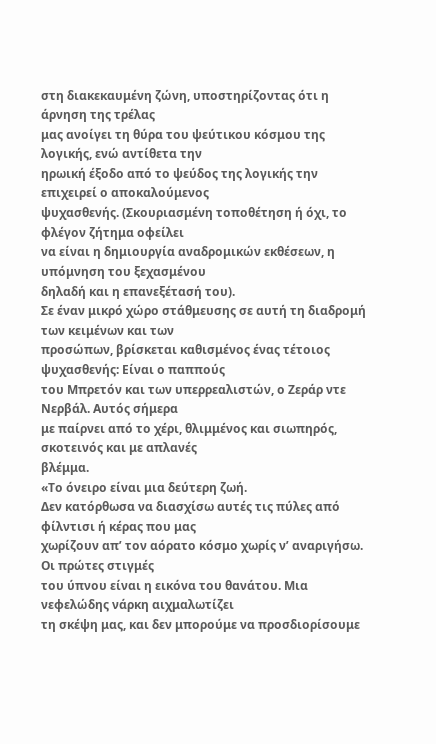στη διακεκαυμένη ζώνη, υποστηρίζοντας ότι η άρνηση της τρέλας
μας ανοίγει τη θύρα του ψεύτικου κόσμου της λογικής, ενώ αντίθετα την
ηρωική έξοδο από το ψεύδος της λογικής την επιχειρεί ο αποκαλούμενος
ψυχασθενής. (Σκουριασμένη τοποθέτηση ή όχι, το φλέγον ζήτημα οφείλει
να είναι η δημιουργία αναδρομικών εκθέσεων, η υπόμνηση του ξεχασμένου
δηλαδή και η επανεξέτασή του).
Σε έναν μικρό χώρο στάθμευσης σε αυτή τη διαδρομή των κειμένων και των
προσώπων, βρίσκεται καθισμένος ένας τέτοιος ψυχασθενής: Είναι ο παππούς
του Μπρετόν και των υπερρεαλιστών, ο Ζεράρ ντε Νερβάλ. Αυτός σήμερα
με παίρνει από το χέρι, θλιμμένος και σιωπηρός, σκοτεινός και με απλανές
βλέμμα.
«Το όνειρο είναι μια δεύτερη ζωή.
Δεν κατόρθωσα να διασχίσω αυτές τις πύλες από φίλντισι ή κέρας που μας
χωρίζουν απ’ τον αόρατο κόσμο χωρίς ν’ αναριγήσω. Οι πρώτες στιγμές
του ύπνου είναι η εικόνα του θανάτου. Μια νεφελώδης νάρκη αιχμαλωτίζει
τη σκέψη μας, και δεν μπορούμε να προσδιορίσουμε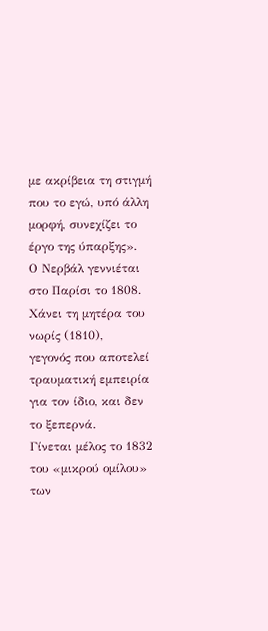με ακρίβεια τη στιγμή
που το εγώ, υπό άλλη μορφή, συνεχίζει το έργο της ύπαρξης».
Ο Νερβάλ γεννιέται στο Παρίσι το 1808. Χάνει τη μητέρα του νωρίς (1810),
γεγονός που αποτελεί τραυματική εμπειρία για τον ίδιο, και δεν το ξεπερνά.
Γίνεται μέλος το 1832 του «μικρού ομίλου» των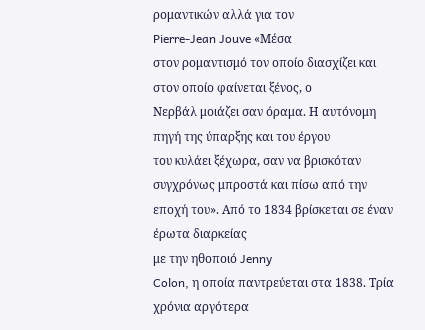ρομαντικών αλλά για τον
Pierre-Jean Jouve «Μέσα
στον ρομαντισμό τον οποίο διασχίζει και στον οποίο φαίνεται ξένος, ο
Νερβάλ μοιάζει σαν όραμα. Η αυτόνομη πηγή της ύπαρξης και του έργου
του κυλάει ξέχωρα, σαν να βρισκόταν συγχρόνως μπροστά και πίσω από την
εποχή του». Από το 1834 βρίσκεται σε έναν έρωτα διαρκείας
με την ηθοποιό Jenny
Colon, η οποία παντρεύεται στα 1838. Τρία χρόνια αργότερα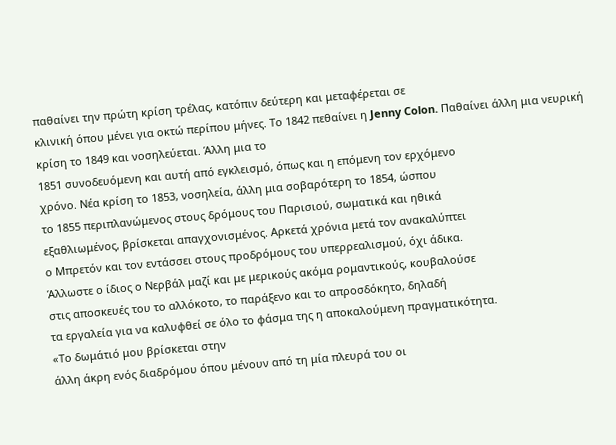παθαίνει την πρώτη κρίση τρέλας, κατόπιν δεύτερη και μεταφέρεται σε
κλινική όπου μένει για οκτώ περίπου μήνες. Το 1842 πεθαίνει η Jenny Colon. Παθαίνει άλλη μια νευρική κρίση το 1849 και νοσηλεύεται. Άλλη μια το
1851 συνοδευόμενη και αυτή από εγκλεισμό, όπως και η επόμενη τον ερχόμενο
χρόνο. Νέα κρίση το 1853, νοσηλεία, άλλη μια σοβαρότερη το 1854, ώσπου
το 1855 περιπλανώμενος στους δρόμους του Παρισιού, σωματικά και ηθικά
εξαθλιωμένος, βρίσκεται απαγχονισμένος. Αρκετά χρόνια μετά τον ανακαλύπτει
ο Μπρετόν και τον εντάσσει στους προδρόμους του υπερρεαλισμού, όχι άδικα.
Άλλωστε ο ίδιος ο Νερβάλ μαζί και με μερικούς ακόμα ρομαντικούς, κουβαλούσε
στις αποσκευές του το αλλόκοτο, το παράξενο και το απροσδόκητο, δηλαδή
τα εργαλεία για να καλυφθεί σε όλο το φάσμα της η αποκαλούμενη πραγματικότητα.
«Το δωμάτιό μου βρίσκεται στην
άλλη άκρη ενός διαδρόμου όπου μένουν από τη μία πλευρά του οι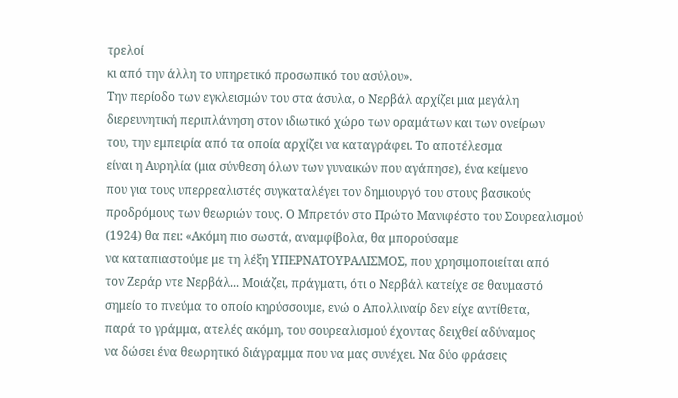τρελοί
κι από την άλλη το υπηρετικό προσωπικό του ασύλου».
Την περίοδο των εγκλεισμών του στα άσυλα, ο Νερβάλ αρχίζει μια μεγάλη
διερευνητική περιπλάνηση στον ιδιωτικό χώρο των οραμάτων και των ονείρων
του, την εμπειρία από τα οποία αρχίζει να καταγράφει. Το αποτέλεσμα
είναι η Αυρηλία (μια σύνθεση όλων των γυναικών που αγάπησε), ένα κείμενο
που για τους υπερρεαλιστές συγκαταλέγει τον δημιουργό του στους βασικούς
προδρόμους των θεωριών τους. Ο Μπρετόν στο Πρώτο Μανιφέστο του Σουρεαλισμού
(1924) θα πει: «Ακόμη πιο σωστά, αναμφίβολα, θα μπορούσαμε
να καταπιαστούμε με τη λέξη ΥΠΕΡΝΑΤΟΥΡΑΛΙΣΜΟΣ, που χρησιμοποιείται από
τον Ζεράρ ντε Νερβάλ... Μοιάζει, πράγματι, ότι ο Νερβάλ κατείχε σε θαυμαστό
σημείο το πνεύμα το οποίο κηρύσσουμε, ενώ ο Απολλιναίρ δεν είχε αντίθετα,
παρά το γράμμα, ατελές ακόμη, του σουρεαλισμού έχοντας δειχθεί αδύναμος
να δώσει ένα θεωρητικό διάγραμμα που να μας συνέχει. Να δύο φράσεις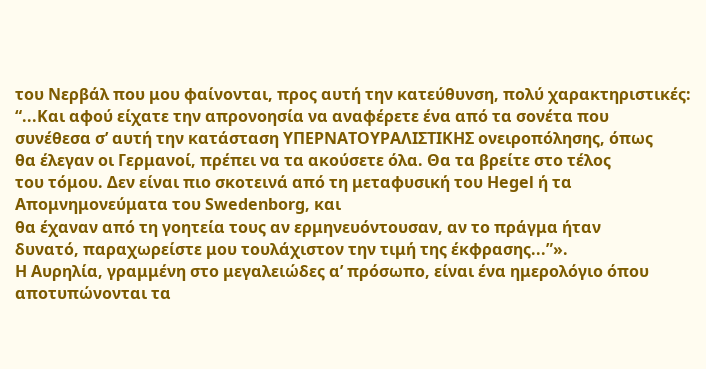του Νερβάλ που μου φαίνονται, προς αυτή την κατεύθυνση, πολύ χαρακτηριστικές:
“...Και αφού είχατε την απρονοησία να αναφέρετε ένα από τα σονέτα που
συνέθεσα σ’ αυτή την κατάσταση ΥΠΕΡΝΑΤΟΥΡΑΛΙΣΤΙΚΗΣ ονειροπόλησης, όπως
θα έλεγαν οι Γερμανοί, πρέπει να τα ακούσετε όλα. Θα τα βρείτε στο τέλος
του τόμου. Δεν είναι πιο σκοτεινά από τη μεταφυσική του Hegel ή τα
Απομνημονεύματα του Swedenborg, και
θα έχαναν από τη γοητεία τους αν ερμηνευόντουσαν, αν το πράγμα ήταν
δυνατό, παραχωρείστε μου τουλάχιστον την τιμή της έκφρασης...”».
Η Αυρηλία, γραμμένη στο μεγαλειώδες α’ πρόσωπο, είναι ένα ημερολόγιο όπου
αποτυπώνονται τα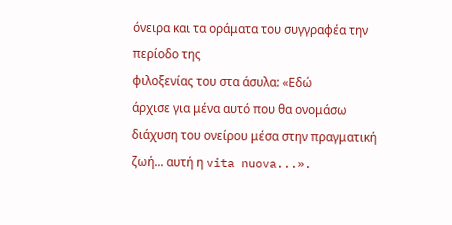όνειρα και τα οράματα του συγγραφέα την περίοδο της
φιλοξενίας του στα άσυλα: «Εδώ
άρχισε για μένα αυτό που θα ονομάσω διάχυση του ονείρου μέσα στην πραγματική
ζωή... αυτή η vita nuova...».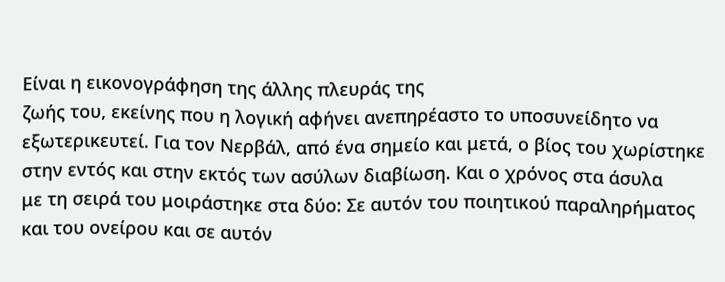Είναι η εικονογράφηση της άλλης πλευράς της
ζωής του, εκείνης που η λογική αφήνει ανεπηρέαστο το υποσυνείδητο να
εξωτερικευτεί. Για τον Νερβάλ, από ένα σημείο και μετά, ο βίος του χωρίστηκε
στην εντός και στην εκτός των ασύλων διαβίωση. Και ο χρόνος στα άσυλα
με τη σειρά του μοιράστηκε στα δύο: Σε αυτόν του ποιητικού παραληρήματος
και του ονείρου και σε αυτόν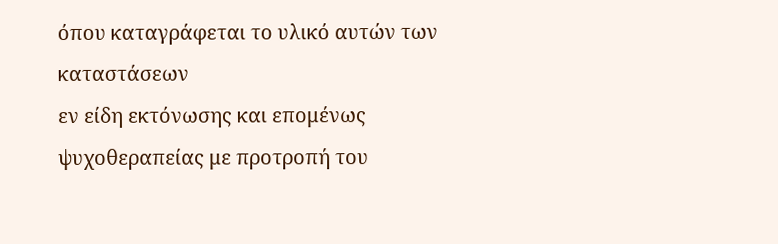όπου καταγράφεται το υλικό αυτών των καταστάσεων
εν είδη εκτόνωσης και επομένως ψυχοθεραπείας με προτροπή του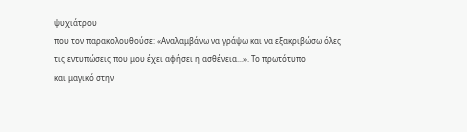ψυχιάτρου
που τον παρακολουθούσε: «Αναλαμβάνω να γράψω και να εξακριβώσω όλες
τις εντυπώσεις που μου έχει αφήσει η ασθένεια...». Το πρωτότυπο
και μαγικό στην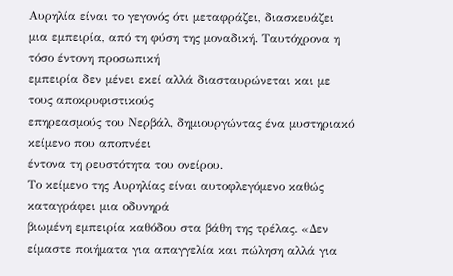Αυρηλία είναι το γεγονός ότι μεταφράζει, διασκευάζει
μια εμπειρία, από τη φύση της μοναδική. Ταυτόχρονα η τόσο έντονη προσωπική
εμπειρία δεν μένει εκεί αλλά διασταυρώνεται και με τους αποκρυφιστικούς
επηρεασμούς του Νερβάλ, δημιουργώντας ένα μυστηριακό κείμενο που αποπνέει
έντονα τη ρευστότητα του ονείρου.
Το κείμενο της Αυρηλίας είναι αυτοφλεγόμενο καθώς καταγράφει μια οδυνηρά
βιωμένη εμπειρία καθόδου στα βάθη της τρέλας. «Δεν είμαστε ποιήματα για απαγγελία και πώληση αλλά για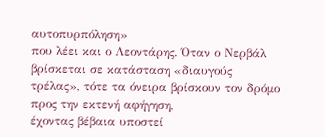αυτοπυρπόληση»
που λέει και ο Λεοντάρης. Όταν ο Νερβάλ βρίσκεται σε κατάσταση «διαυγούς
τρέλας», τότε τα όνειρα βρίσκουν τον δρόμο προς την εκτενή αφήγηση,
έχοντας βέβαια υποστεί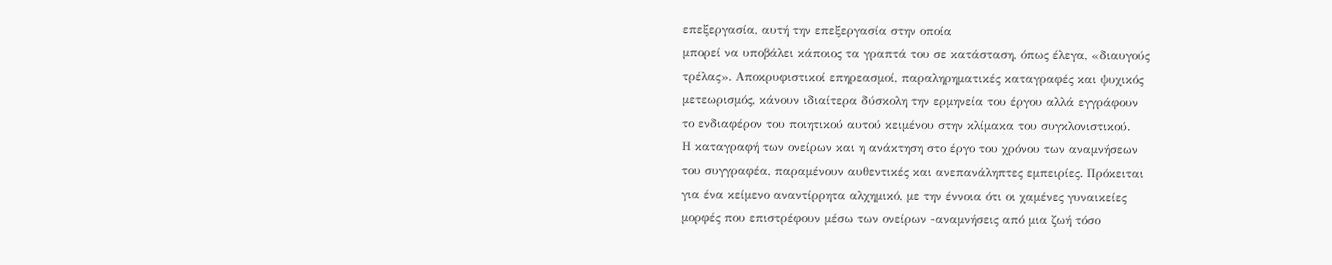επεξεργασία, αυτή την επεξεργασία στην οποία
μπορεί να υποβάλει κάποιος τα γραπτά του σε κατάσταση, όπως έλεγα, «διαυγούς
τρέλας». Αποκρυφιστικοί επηρεασμοί, παραληρηματικές καταγραφές και ψυχικός
μετεωρισμός, κάνουν ιδιαίτερα δύσκολη την ερμηνεία του έργου αλλά εγγράφουν
το ενδιαφέρον του ποιητικού αυτού κειμένου στην κλίμακα του συγκλονιστικού.
Η καταγραφή των ονείρων και η ανάκτηση στο έργο του χρόνου των αναμνήσεων
του συγγραφέα, παραμένουν αυθεντικές και ανεπανάληπτες εμπειρίες. Πρόκειται
για ένα κείμενο αναντίρρητα αλχημικό, με την έννοια ότι οι χαμένες γυναικείες
μορφές που επιστρέφουν μέσω των ονείρων -αναμνήσεις από μια ζωή τόσο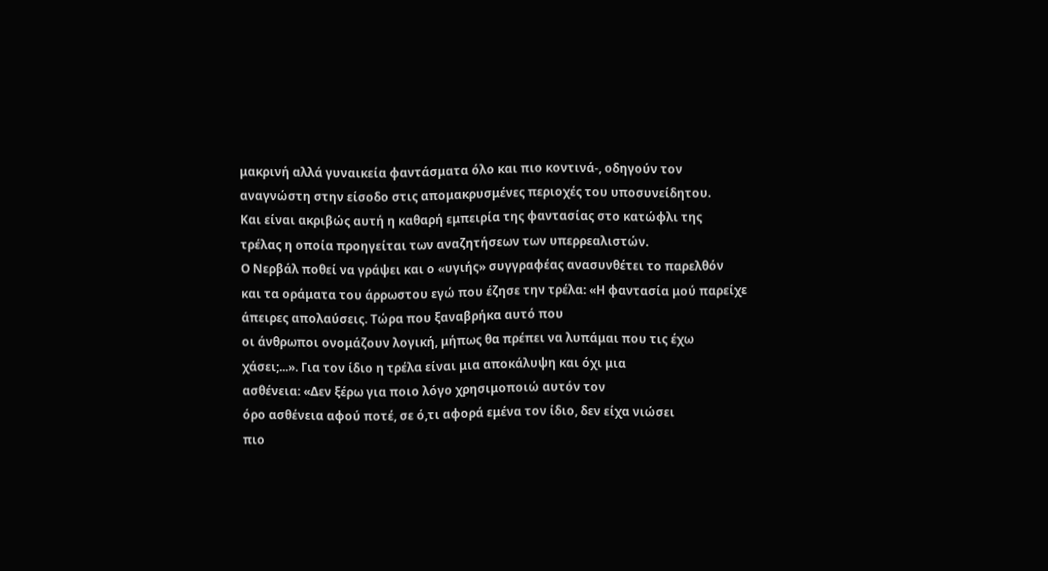μακρινή αλλά γυναικεία φαντάσματα όλο και πιο κοντινά-, οδηγούν τον
αναγνώστη στην είσοδο στις απομακρυσμένες περιοχές του υποσυνείδητου.
Και είναι ακριβώς αυτή η καθαρή εμπειρία της φαντασίας στο κατώφλι της
τρέλας η οποία προηγείται των αναζητήσεων των υπερρεαλιστών.
Ο Νερβάλ ποθεί να γράψει και ο «υγιής» συγγραφέας ανασυνθέτει το παρελθόν
και τα οράματα του άρρωστου εγώ που έζησε την τρέλα: «Η φαντασία μού παρείχε άπειρες απολαύσεις. Τώρα που ξαναβρήκα αυτό που
οι άνθρωποι ονομάζουν λογική, μήπως θα πρέπει να λυπάμαι που τις έχω
χάσει;...». Για τον ίδιο η τρέλα είναι μια αποκάλυψη και όχι μια
ασθένεια: «Δεν ξέρω για ποιο λόγο χρησιμοποιώ αυτόν τον
όρο ασθένεια αφού ποτέ, σε ό,τι αφορά εμένα τον ίδιο, δεν είχα νιώσει
πιο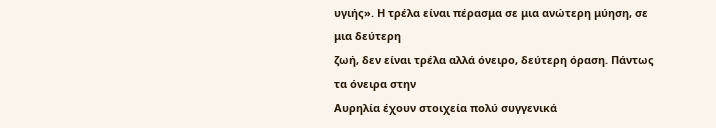υγιής». Η τρέλα είναι πέρασμα σε μια ανώτερη μύηση, σε μια δεύτερη
ζωή, δεν είναι τρέλα αλλά όνειρο, δεύτερη όραση. Πάντως τα όνειρα στην
Αυρηλία έχουν στοιχεία πολύ συγγενικά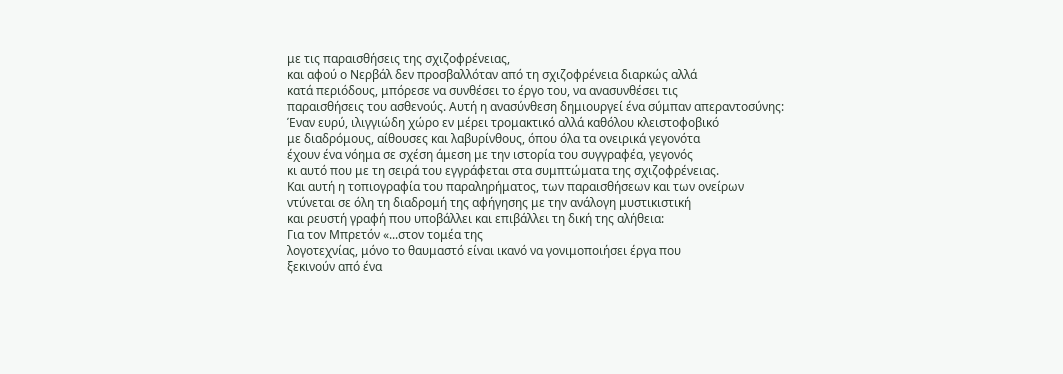με τις παραισθήσεις της σχιζοφρένειας,
και αφού ο Νερβάλ δεν προσβαλλόταν από τη σχιζοφρένεια διαρκώς αλλά
κατά περιόδους, μπόρεσε να συνθέσει το έργο του, να ανασυνθέσει τις
παραισθήσεις του ασθενούς. Αυτή η ανασύνθεση δημιουργεί ένα σύμπαν απεραντοσύνης:
Έναν ευρύ, ιλιγγιώδη χώρο εν μέρει τρομακτικό αλλά καθόλου κλειστοφοβικό
με διαδρόμους, αίθουσες και λαβυρίνθους, όπου όλα τα ονειρικά γεγονότα
έχουν ένα νόημα σε σχέση άμεση με την ιστορία του συγγραφέα, γεγονός
κι αυτό που με τη σειρά του εγγράφεται στα συμπτώματα της σχιζοφρένειας.
Και αυτή η τοπιογραφία του παραληρήματος, των παραισθήσεων και των ονείρων
ντύνεται σε όλη τη διαδρομή της αφήγησης με την ανάλογη μυστικιστική
και ρευστή γραφή που υποβάλλει και επιβάλλει τη δική της αλήθεια:
Για τον Μπρετόν «...στον τομέα της
λογοτεχνίας, μόνο το θαυμαστό είναι ικανό να γονιμοποιήσει έργα που
ξεκινούν από ένα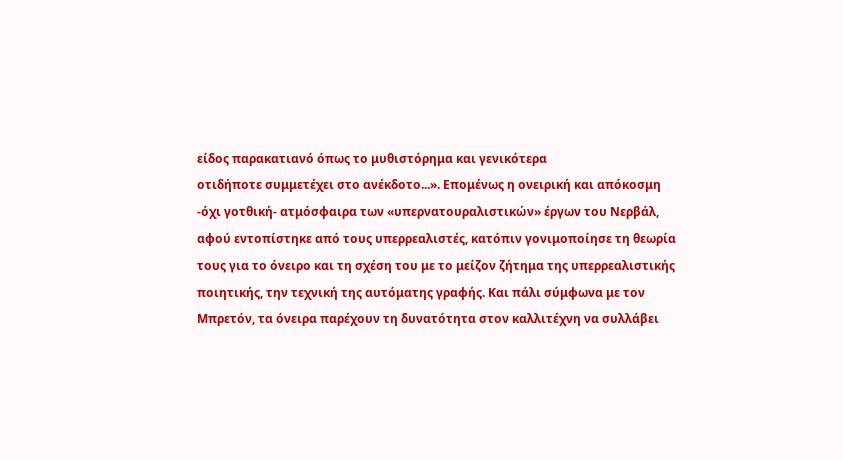είδος παρακατιανό όπως το μυθιστόρημα και γενικότερα
οτιδήποτε συμμετέχει στο ανέκδοτο...». Επομένως η ονειρική και απόκοσμη
-όχι γοτθική- ατμόσφαιρα των «υπερνατουραλιστικών» έργων του Νερβάλ,
αφού εντοπίστηκε από τους υπερρεαλιστές, κατόπιν γονιμοποίησε τη θεωρία
τους για το όνειρο και τη σχέση του με το μείζον ζήτημα της υπερρεαλιστικής
ποιητικής, την τεχνική της αυτόματης γραφής. Και πάλι σύμφωνα με τον
Μπρετόν, τα όνειρα παρέχουν τη δυνατότητα στον καλλιτέχνη να συλλάβει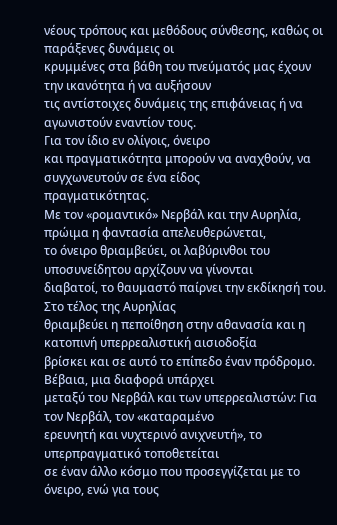νέους τρόπους και μεθόδους σύνθεσης, καθώς οι παράξενες δυνάμεις οι
κρυμμένες στα βάθη του πνεύματός μας έχουν την ικανότητα ή να αυξήσουν
τις αντίστοιχες δυνάμεις της επιφάνειας ή να αγωνιστούν εναντίον τους.
Για τον ίδιο εν ολίγοις, όνειρο
και πραγματικότητα μπορούν να αναχθούν, να συγχωνευτούν σε ένα είδος
πραγματικότητας.
Με τον «ρομαντικό» Νερβάλ και την Αυρηλία, πρώιμα η φαντασία απελευθερώνεται,
το όνειρο θριαμβεύει, οι λαβύρινθοι του υποσυνείδητου αρχίζουν να γίνονται
διαβατοί, το θαυμαστό παίρνει την εκδίκησή του. Στο τέλος της Αυρηλίας
θριαμβεύει η πεποίθηση στην αθανασία και η κατοπινή υπερρεαλιστική αισιοδοξία
βρίσκει και σε αυτό το επίπεδο έναν πρόδρομο. Βέβαια, μια διαφορά υπάρχει
μεταξύ του Νερβάλ και των υπερρεαλιστών: Για τον Νερβάλ, τον «καταραμένο
ερευνητή και νυχτερινό ανιχνευτή», το υπερπραγματικό τοποθετείται
σε έναν άλλο κόσμο που προσεγγίζεται με το όνειρο, ενώ για τους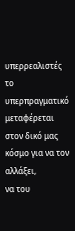υπερρεαλιστές
το υπερπραγματικό μεταφέρεται στον δικό μας κόσμο για να τον αλλάξει,
να του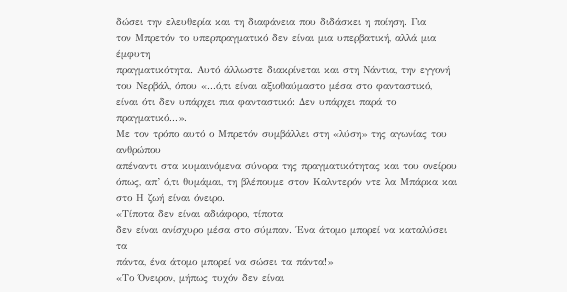δώσει την ελευθερία και τη διαφάνεια που διδάσκει η ποίηση. Για
τον Μπρετόν το υπερπραγματικό δεν είναι μια υπερβατική, αλλά μια έμφυτη
πραγματικότητα. Αυτό άλλωστε διακρίνεται και στη Νάντια, την εγγονή
του Νερβάλ, όπου «...ό,τι είναι αξιοθαύμαστο μέσα στο φανταστικό,
είναι ότι δεν υπάρχει πια φανταστικό: Δεν υπάρχει παρά το πραγματικό...».
Με τον τρόπο αυτό ο Μπρετόν συμβάλλει στη «λύση» της αγωνίας του ανθρώπου
απέναντι στα κυμαινόμενα σύνορα της πραγματικότητας και του ονείρου
όπως, απ’ ό,τι θυμάμαι, τη βλέπουμε στον Καλντερόν ντε λα Μπάρκα και
στο Η ζωή είναι όνειρο.
«Τίποτα δεν είναι αδιάφορο, τίποτα
δεν είναι ανίσχυρο μέσα στο σύμπαν. Ένα άτομο μπορεί να καταλύσει τα
πάντα, ένα άτομο μπορεί να σώσει τα πάντα!»
«Το Όνειρον, μήπως τυχόν δεν είναι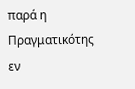παρά η Πραγματικότης εν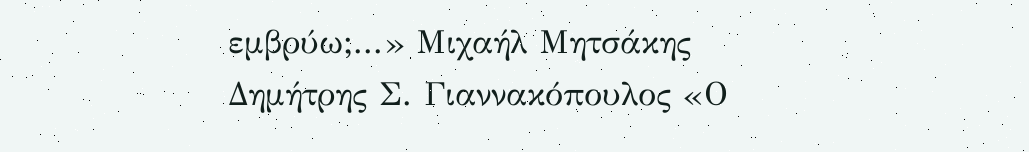εμβρύω;...» Μιχαήλ Μητσάκης
Δημήτρης Σ. Γιαννακόπουλος «Ο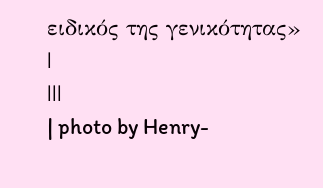ειδικός της γενικότητας»
|
|||
| photo by Henry-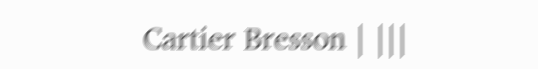Cartier Bresson | |||